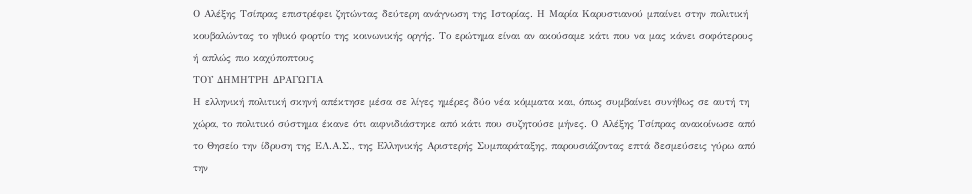Ο Αλέξης Τσίπρας επιστρέφει ζητώντας δεύτερη ανάγνωση της Ιστορίας. Η Μαρία Καρυστιανού μπαίνει στην πολιτική κουβαλώντας το ηθικό φορτίο της κοινωνικής οργής. Το ερώτημα είναι αν ακούσαμε κάτι που να μας κάνει σοφότερους ή απλώς πιο καχύποπτους
ΤΟΥ ΔΗΜΗΤΡΗ ΔΡΑΓΩΓΙΑ
Η ελληνική πολιτική σκηνή απέκτησε μέσα σε λίγες ημέρες δύο νέα κόμματα και, όπως συμβαίνει συνήθως σε αυτή τη χώρα, το πολιτικό σύστημα έκανε ότι αιφνιδιάστηκε από κάτι που συζητούσε μήνες. Ο Αλέξης Τσίπρας ανακοίνωσε από το Θησείο την ίδρυση της ΕΛ.Α.Σ., της Ελληνικής Αριστερής Συμπαράταξης, παρουσιάζοντας επτά δεσμεύσεις γύρω από την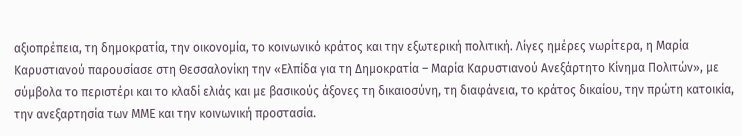αξιοπρέπεια, τη δημοκρατία, την οικονομία, το κοινωνικό κράτος και την εξωτερική πολιτική. Λίγες ημέρες νωρίτερα, η Μαρία Καρυστιανού παρουσίασε στη Θεσσαλονίκη την «Ελπίδα για τη Δημοκρατία – Μαρία Καρυστιανού Ανεξάρτητο Κίνημα Πολιτών», με σύμβολα το περιστέρι και το κλαδί ελιάς και με βασικούς άξονες τη δικαιοσύνη, τη διαφάνεια, το κράτος δικαίου, την πρώτη κατοικία, την ανεξαρτησία των ΜΜΕ και την κοινωνική προστασία.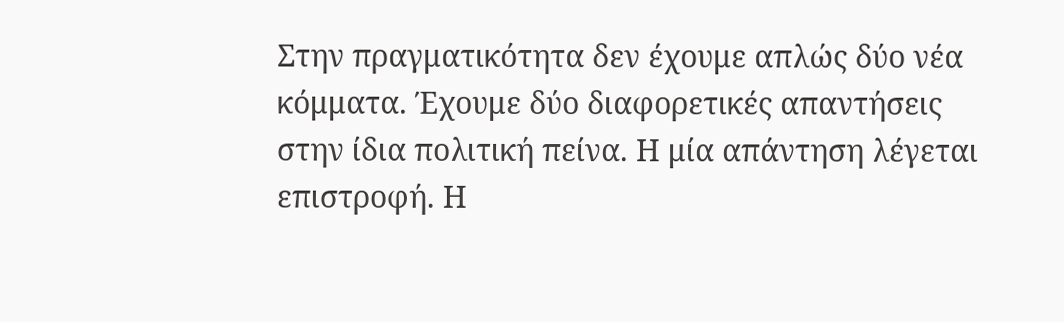Στην πραγματικότητα δεν έχουμε απλώς δύο νέα κόμματα. Έχουμε δύο διαφορετικές απαντήσεις στην ίδια πολιτική πείνα. Η μία απάντηση λέγεται επιστροφή. Η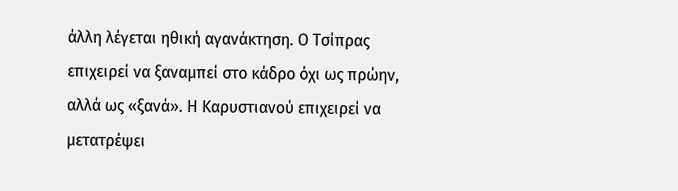άλλη λέγεται ηθική αγανάκτηση. Ο Τσίπρας επιχειρεί να ξαναμπεί στο κάδρο όχι ως πρώην, αλλά ως «ξανά». Η Καρυστιανού επιχειρεί να μετατρέψει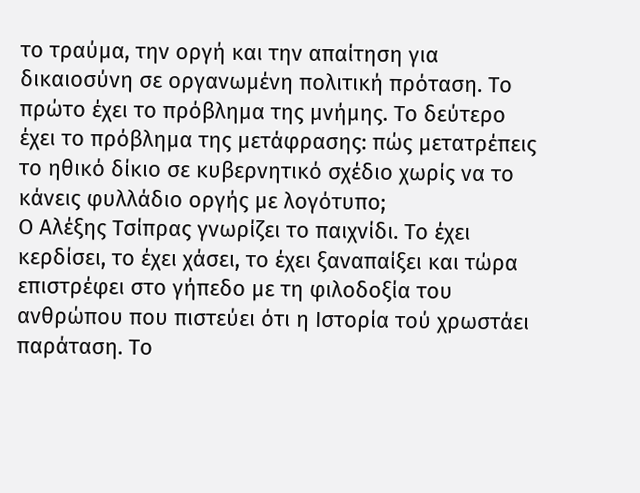το τραύμα, την οργή και την απαίτηση για δικαιοσύνη σε οργανωμένη πολιτική πρόταση. Το πρώτο έχει το πρόβλημα της μνήμης. Το δεύτερο έχει το πρόβλημα της μετάφρασης: πώς μετατρέπεις το ηθικό δίκιο σε κυβερνητικό σχέδιο χωρίς να το κάνεις φυλλάδιο οργής με λογότυπο;
Ο Αλέξης Τσίπρας γνωρίζει το παιχνίδι. Το έχει κερδίσει, το έχει χάσει, το έχει ξαναπαίξει και τώρα επιστρέφει στο γήπεδο με τη φιλοδοξία του ανθρώπου που πιστεύει ότι η Ιστορία τού χρωστάει παράταση. Το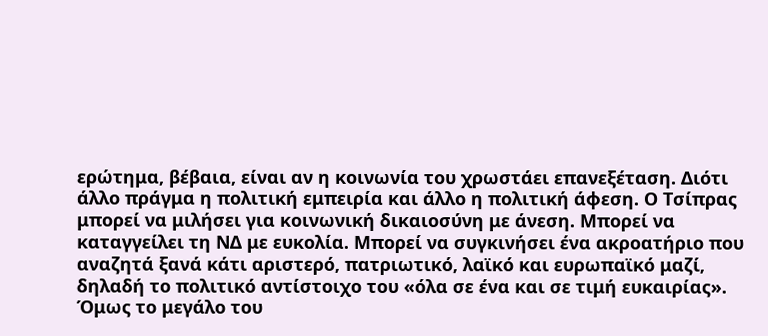ερώτημα, βέβαια, είναι αν η κοινωνία του χρωστάει επανεξέταση. Διότι άλλο πράγμα η πολιτική εμπειρία και άλλο η πολιτική άφεση. Ο Τσίπρας μπορεί να μιλήσει για κοινωνική δικαιοσύνη με άνεση. Μπορεί να καταγγείλει τη ΝΔ με ευκολία. Μπορεί να συγκινήσει ένα ακροατήριο που αναζητά ξανά κάτι αριστερό, πατριωτικό, λαϊκό και ευρωπαϊκό μαζί, δηλαδή το πολιτικό αντίστοιχο του «όλα σε ένα και σε τιμή ευκαιρίας». Όμως το μεγάλο του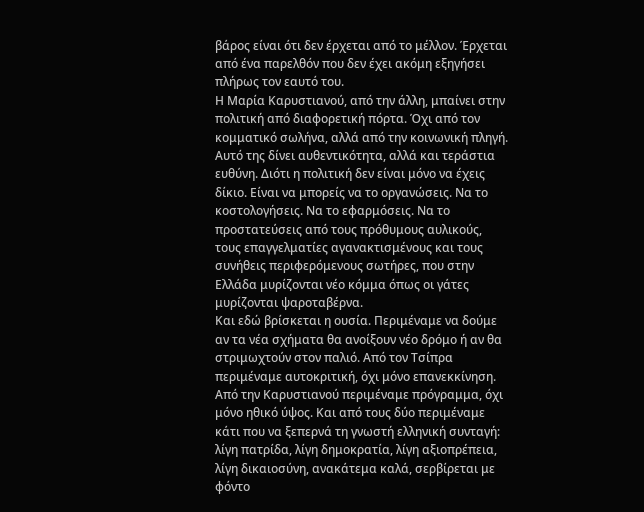βάρος είναι ότι δεν έρχεται από το μέλλον. Έρχεται από ένα παρελθόν που δεν έχει ακόμη εξηγήσει πλήρως τον εαυτό του.
Η Μαρία Καρυστιανού, από την άλλη, μπαίνει στην πολιτική από διαφορετική πόρτα. Όχι από τον κομματικό σωλήνα, αλλά από την κοινωνική πληγή. Αυτό της δίνει αυθεντικότητα, αλλά και τεράστια ευθύνη. Διότι η πολιτική δεν είναι μόνο να έχεις δίκιο. Είναι να μπορείς να το οργανώσεις. Να το κοστολογήσεις. Να το εφαρμόσεις. Να το προστατεύσεις από τους πρόθυμους αυλικούς, τους επαγγελματίες αγανακτισμένους και τους συνήθεις περιφερόμενους σωτήρες, που στην Ελλάδα μυρίζονται νέο κόμμα όπως οι γάτες μυρίζονται ψαροταβέρνα.
Και εδώ βρίσκεται η ουσία. Περιμέναμε να δούμε αν τα νέα σχήματα θα ανοίξουν νέο δρόμο ή αν θα στριμωχτούν στον παλιό. Από τον Τσίπρα περιμέναμε αυτοκριτική, όχι μόνο επανεκκίνηση. Από την Καρυστιανού περιμέναμε πρόγραμμα, όχι μόνο ηθικό ύψος. Και από τους δύο περιμέναμε κάτι που να ξεπερνά τη γνωστή ελληνική συνταγή: λίγη πατρίδα, λίγη δημοκρατία, λίγη αξιοπρέπεια, λίγη δικαιοσύνη, ανακάτεμα καλά, σερβίρεται με φόντο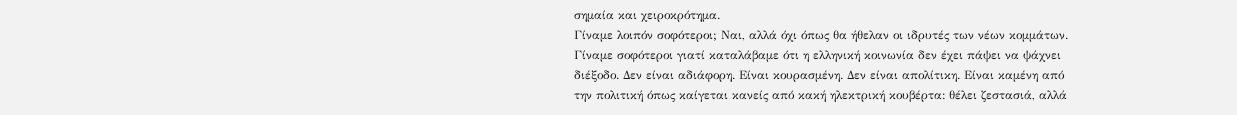σημαία και χειροκρότημα.
Γίναμε λοιπόν σοφότεροι; Ναι, αλλά όχι όπως θα ήθελαν οι ιδρυτές των νέων κομμάτων. Γίναμε σοφότεροι γιατί καταλάβαμε ότι η ελληνική κοινωνία δεν έχει πάψει να ψάχνει διέξοδο. Δεν είναι αδιάφορη. Είναι κουρασμένη. Δεν είναι απολίτικη. Είναι καμένη από την πολιτική όπως καίγεται κανείς από κακή ηλεκτρική κουβέρτα: θέλει ζεστασιά, αλλά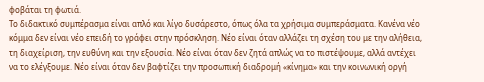φοβάται τη φωτιά.
Το διδακτικό συμπέρασμα είναι απλό και λίγο δυσάρεστο, όπως όλα τα χρήσιμα συμπεράσματα. Κανένα νέο κόμμα δεν είναι νέο επειδή το γράφει στην πρόσκληση. Νέο είναι όταν αλλάζει τη σχέση του με την αλήθεια, τη διαχείριση, την ευθύνη και την εξουσία. Νέο είναι όταν δεν ζητά απλώς να το πιστέψουμε, αλλά αντέχει να το ελέγξουμε. Νέο είναι όταν δεν βαφτίζει την προσωπική διαδρομή «κίνημα» και την κοινωνική οργή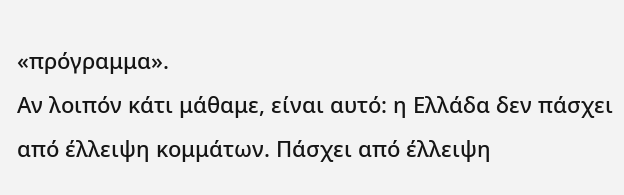«πρόγραμμα».
Αν λοιπόν κάτι μάθαμε, είναι αυτό: η Ελλάδα δεν πάσχει από έλλειψη κομμάτων. Πάσχει από έλλειψη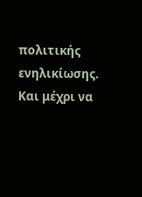πολιτικής ενηλικίωσης. Και μέχρι να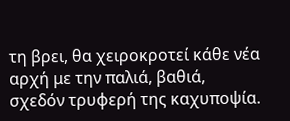τη βρει, θα χειροκροτεί κάθε νέα αρχή με την παλιά, βαθιά, σχεδόν τρυφερή της καχυποψία.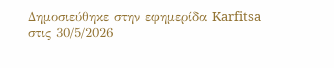Δημοσιεύθηκε στην εφημερίδα Karfitsa στις 30/5/2026